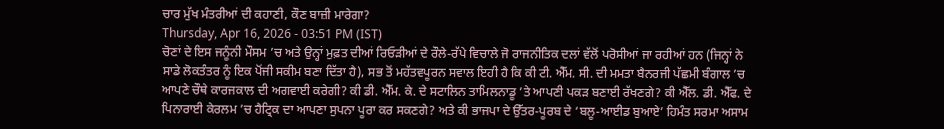ਚਾਰ ਮੁੱਖ ਮੰਤਰੀਆਂ ਦੀ ਕਹਾਣੀ, ਕੌਣ ਬਾਜ਼ੀ ਮਾਰੇਗਾ?
Thursday, Apr 16, 2026 - 03:51 PM (IST)
ਚੋਣਾਂ ਦੇ ਇਸ ਜਨੂੰਨੀ ਮੌਸਮ ’ਚ ਅਤੇ ਉਨ੍ਹਾਂ ਮੁਫ਼ਤ ਦੀਆਂ ਰਿਓੜੀਆਂ ਦੇ ਰੌਲੇ-ਰੱਪੇ ਵਿਚਾਲੇ ਜੋ ਰਾਜਨੀਤਿਕ ਦਲਾਂ ਵੱਲੋਂ ਪਰੋਸੀਆਂ ਜਾ ਰਹੀਆਂ ਹਨ (ਜਿਨ੍ਹਾਂ ਨੇ ਸਾਡੇ ਲੋਕਤੰਤਰ ਨੂੰ ਇਕ ਪੋਂਜੀ ਸਕੀਮ ਬਣਾ ਦਿੱਤਾ ਹੈ), ਸਭ ਤੋਂ ਮਹੱਤਵਪੂਰਨ ਸਵਾਲ ਇਹੀ ਹੈ ਕਿ ਕੀ ਟੀ. ਐੱਮ. ਸੀ. ਦੀ ਮਮਤਾ ਬੈਨਰਜੀ ਪੱਛਮੀ ਬੰਗਾਲ ’ਚ ਆਪਣੇ ਚੌਥੇ ਕਾਰਜਕਾਲ ਦੀ ਅਗਵਾਈ ਕਰੇਗੀ? ਕੀ ਡੀ. ਐੱਮ. ਕੇ. ਦੇ ਸਟਾਲਿਨ ਤਾਮਿਲਨਾਡੂ ’ਤੇ ਆਪਣੀ ਪਕੜ ਬਣਾਈ ਰੱਖਣਗੇ? ਕੀ ਐੱਲ. ਡੀ. ਐੱਫ. ਦੇ ਪਿਨਾਰਾਈ ਕੇਰਲਮ ’ਚ ਹੈਟ੍ਰਿਕ ਦਾ ਆਪਣਾ ਸੁਪਨਾ ਪੂਰਾ ਕਰ ਸਕਣਗੇ? ਅਤੇ ਕੀ ਭਾਜਪਾ ਦੇ ਉੱਤਰ-ਪੂਰਬ ਦੇ ‘ਬਲੂ-ਆਈਡ ਬੁਆਏ’ ਹਿਮੰਤ ਸਰਮਾ ਅਸਾਮ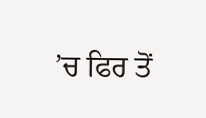’ਚ ਫਿਰ ਤੋਂ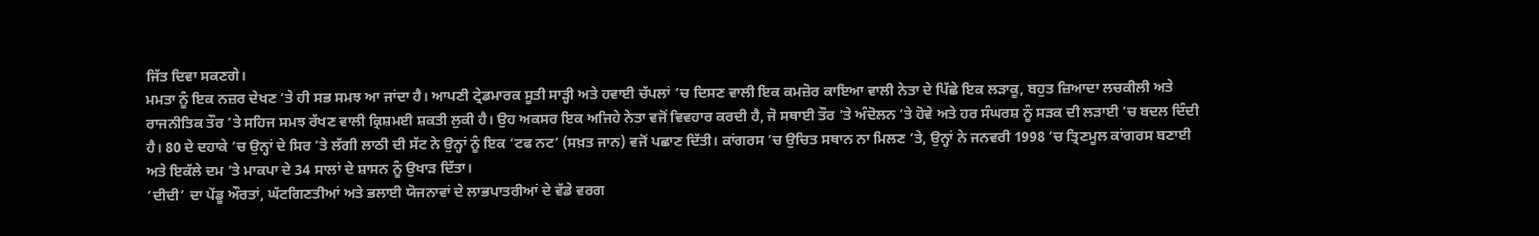ਜਿੱਤ ਦਿਵਾ ਸਕਣਗੇ।
ਮਮਤਾ ਨੂੰ ਇਕ ਨਜ਼ਰ ਦੇਖਣ ’ਤੇ ਹੀ ਸਭ ਸਮਝ ਆ ਜਾਂਦਾ ਹੈ। ਆਪਣੀ ਟ੍ਰੇਡਮਾਰਕ ਸੂਤੀ ਸਾੜ੍ਹੀ ਅਤੇ ਹਵਾਈ ਚੱਪਲਾਂ ’ਚ ਦਿਸਣ ਵਾਲੀ ਇਕ ਕਮਜ਼ੋਰ ਕਾਇਆ ਵਾਲੀ ਨੇਤਾ ਦੇ ਪਿੱਛੇ ਇਕ ਲੜਾਕੂ, ਬਹੁਤ ਜ਼ਿਆਦਾ ਲਚਕੀਲੀ ਅਤੇ ਰਾਜਨੀਤਿਕ ਤੌਰ ’ਤੇ ਸਹਿਜ ਸਮਝ ਰੱਖਣ ਵਾਲੀ ਕ੍ਰਿਸ਼ਮਈ ਸ਼ਕਤੀ ਲੁਕੀ ਹੈ। ਉਹ ਅਕਸਰ ਇਕ ਅਜਿਹੇ ਨੇਤਾ ਵਜੋਂ ਵਿਵਹਾਰ ਕਰਦੀ ਹੈ, ਜੋ ਸਥਾਈ ਤੌਰ ’ਤੇ ਅੰਦੋਲਨ ’ਤੇ ਹੋਵੇ ਅਤੇ ਹਰ ਸੰਘਰਸ਼ ਨੂੰ ਸੜਕ ਦੀ ਲੜਾਈ ’ਚ ਬਦਲ ਦਿੰਦੀ ਹੈ। 80 ਦੇ ਦਹਾਕੇ ’ਚ ਉਨ੍ਹਾਂ ਦੇ ਸਿਰ ’ਤੇ ਲੱਗੀ ਲਾਠੀ ਦੀ ਸੱਟ ਨੇ ਉਨ੍ਹਾਂ ਨੂੰ ਇਕ ‘ਟਫ ਨਟ’ (ਸਖ਼ਤ ਜਾਨ) ਵਜੋਂ ਪਛਾਣ ਦਿੱਤੀ। ਕਾਂਗਰਸ ’ਚ ਉਚਿਤ ਸਥਾਨ ਨਾ ਮਿਲਣ ’ਤੇ, ਉਨ੍ਹਾਂ ਨੇ ਜਨਵਰੀ 1998 ’ਚ ਤ੍ਰਿਣਮੂਲ ਕਾਂਗਰਸ ਬਣਾਈ ਅਤੇ ਇਕੱਲੇ ਦਮ ’ਤੇ ਮਾਕਪਾ ਦੇ 34 ਸਾਲਾਂ ਦੇ ਸ਼ਾਸਨ ਨੂੰ ਉਖਾੜ ਦਿੱਤਾ।
‘ਦੀਦੀ’ ਦਾ ਪੇਂਡੂ ਔਰਤਾਂ, ਘੱਟਗਿਣਤੀਆਂ ਅਤੇ ਭਲਾਈ ਯੋਜਨਾਵਾਂ ਦੇ ਲਾਭਪਾਤਰੀਆਂ ਦੇ ਵੱਡੇ ਵਰਗ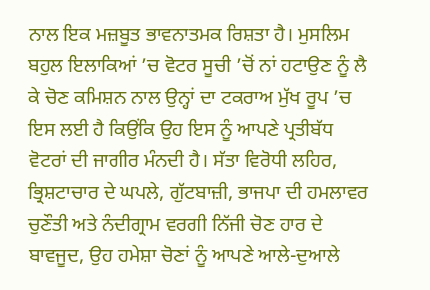ਨਾਲ ਇਕ ਮਜ਼ਬੂਤ ਭਾਵਨਾਤਮਕ ਰਿਸ਼ਤਾ ਹੈ। ਮੁਸਲਿਮ ਬਹੁਲ ਇਲਾਕਿਆਂ ’ਚ ਵੋਟਰ ਸੂਚੀ ’ਚੋਂ ਨਾਂ ਹਟਾਉਣ ਨੂੰ ਲੈ ਕੇ ਚੋਣ ਕਮਿਸ਼ਨ ਨਾਲ ਉਨ੍ਹਾਂ ਦਾ ਟਕਰਾਅ ਮੁੱਖ ਰੂਪ ’ਚ ਇਸ ਲਈ ਹੈ ਕਿਉਂਕਿ ਉਹ ਇਸ ਨੂੰ ਆਪਣੇ ਪ੍ਰਤੀਬੱਧ ਵੋਟਰਾਂ ਦੀ ਜਾਗੀਰ ਮੰਨਦੀ ਹੈ। ਸੱਤਾ ਵਿਰੋਧੀ ਲਹਿਰ, ਭ੍ਰਿਸ਼ਟਾਚਾਰ ਦੇ ਘਪਲੇ, ਗੁੱਟਬਾਜ਼ੀ, ਭਾਜਪਾ ਦੀ ਹਮਲਾਵਰ ਚੁਣੌਤੀ ਅਤੇ ਨੰਦੀਗ੍ਰਾਮ ਵਰਗੀ ਨਿੱਜੀ ਚੋਣ ਹਾਰ ਦੇ ਬਾਵਜੂਦ, ਉਹ ਹਮੇਸ਼ਾ ਚੋਣਾਂ ਨੂੰ ਆਪਣੇ ਆਲੇ-ਦੁਆਲੇ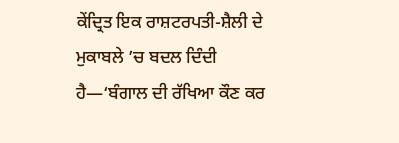ਕੇਂਦ੍ਰਿਤ ਇਕ ਰਾਸ਼ਟਰਪਤੀ-ਸ਼ੈਲੀ ਦੇ ਮੁਕਾਬਲੇ ’ਚ ਬਦਲ ਦਿੰਦੀ ਹੈ—‘ਬੰਗਾਲ ਦੀ ਰੱਖਿਆ ਕੌਣ ਕਰ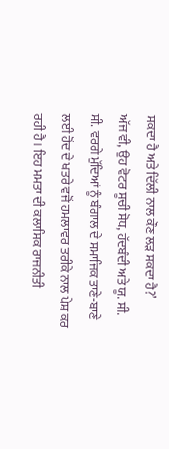ਸਕਦਾ ਹੈ ਅਤੇ ਦਿੱਲੀ ਨਾਲ ਕੌਣ ਲੜ ਸਕਦਾ ਹੈ?’
ਅੱਜ ਵੀ, ਉਹ ਵੋਟਰ ਸੂਚੀ ਸੋਧ, ਹੱਦਬੰਦੀ ਅਤੇ ਯੂ. ਸੀ. ਸੀ. ਵਰਗੇ ਮੁੱਦਿਆਂ ਨੂੰ ਬੰਗਾਲ ਦੇ ਸਮਾਜਿਕ ਤਾਣੇ-ਬਾਣੇ ਲਈ ਹੋਂਦ ਦੇ ਖਤਰੇ ਵਜੋਂ ਹਮਲਾਵਰ ਤਰੀਕੇ ਨਾਲ ਪੇਸ਼ ਕਰ ਰਹੀ ਹੈ। ਇਹ ਮਮਤਾ ਦੀ ਕਲਾਸਿਕ ਰਾਜਨੀਤੀ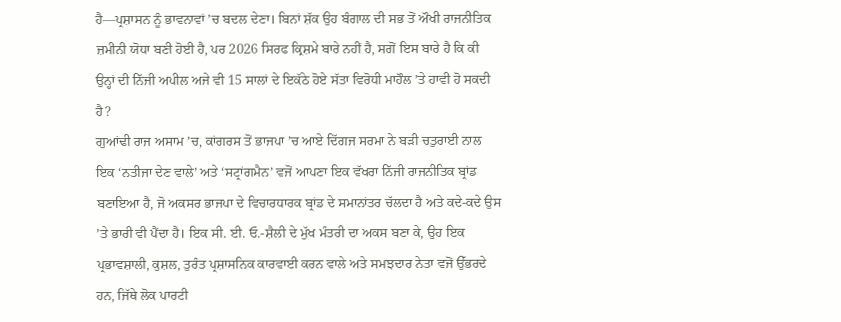ਹੈ—ਪ੍ਰਸ਼ਾਸਨ ਨੂੰ ਭਾਵਨਾਵਾਂ ’ਚ ਬਦਲ ਦੇਣਾ। ਬਿਨਾਂ ਸ਼ੱਕ ਉਹ ਬੰਗਾਲ ਦੀ ਸਭ ਤੋਂ ਔਖੀ ਰਾਜਨੀਤਿਕ ਜ਼ਮੀਨੀ ਯੋਧਾ ਬਣੀ ਹੋਈ ਹੈ, ਪਰ 2026 ਸਿਰਫ ਕ੍ਰਿਸ਼ਮੇ ਬਾਰੇ ਨਹੀਂ ਹੈ, ਸਗੋਂ ਇਸ ਬਾਰੇ ਹੈ ਕਿ ਕੀ ਉਨ੍ਹਾਂ ਦੀ ਨਿੱਜੀ ਅਪੀਲ ਅਜੇ ਵੀ 15 ਸਾਲਾਂ ਦੇ ਇਕੱਠੇ ਹੋਏ ਸੱਤਾ ਵਿਰੋਧੀ ਮਾਹੌਲ ’ਤੇ ਹਾਵੀ ਹੋ ਸਕਦੀ ਹੈ?
ਗੁਆਂਢੀ ਰਾਜ ਅਸਾਮ ’ਚ, ਕਾਂਗਰਸ ਤੋਂ ਭਾਜਪਾ ’ਚ ਆਏ ਦਿੱਗਜ ਸਰਮਾ ਨੇ ਬੜੀ ਚਤੁਰਾਈ ਨਾਲ ਇਕ ‘ਨਤੀਜਾ ਦੇਣ ਵਾਲੇ’ ਅਤੇ ‘ਸਟ੍ਰਾਂਗਮੈਨ’ ਵਜੋਂ ਆਪਣਾ ਇਕ ਵੱਖਰਾ ਨਿੱਜੀ ਰਾਜਨੀਤਿਕ ਬ੍ਰਾਂਡ ਬਣਾਇਆ ਹੈ, ਜੋ ਅਕਸਰ ਭਾਜਪਾ ਦੇ ਵਿਚਾਰਧਾਰਕ ਬ੍ਰਾਂਡ ਦੇ ਸਮਾਨਾਂਤਰ ਚੱਲਦਾ ਹੈ ਅਤੇ ਕਦੇ-ਕਦੇ ਉਸ ’ਤੇ ਭਾਰੀ ਵੀ ਪੈਂਦਾ ਹੈ। ਇਕ ਸੀ. ਈ. ਓ.-ਸ਼ੈਲੀ ਦੇ ਮੁੱਖ ਮੰਤਰੀ ਦਾ ਅਕਸ ਬਣਾ ਕੇ, ਉਹ ਇਕ ਪ੍ਰਭਾਵਸ਼ਾਲੀ, ਕੁਸ਼ਲ, ਤੁਰੰਤ ਪ੍ਰਸ਼ਾਸਨਿਕ ਕਾਰਵਾਈ ਕਰਨ ਵਾਲੇ ਅਤੇ ਸਮਝਦਾਰ ਨੇਤਾ ਵਜੋਂ ਉੱਭਰਦੇ ਹਨ, ਜਿੱਥੇ ਲੋਕ ਪਾਰਟੀ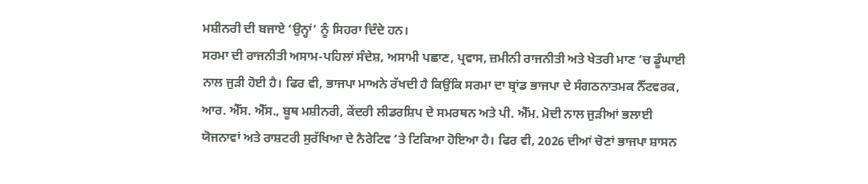ਮਸ਼ੀਨਰੀ ਦੀ ਬਜਾਏ ‘ਉਨ੍ਹਾਂ’ ਨੂੰ ਸਿਹਰਾ ਦਿੰਦੇ ਹਨ।
ਸਰਮਾ ਦੀ ਰਾਜਨੀਤੀ ਅਸਾਮ-ਪਹਿਲਾਂ ਸੰਦੇਸ਼, ਅਸਾਮੀ ਪਛਾਣ, ਪ੍ਰਵਾਸ, ਜ਼ਮੀਨੀ ਰਾਜਨੀਤੀ ਅਤੇ ਖੇਤਰੀ ਮਾਣ ’ਚ ਡੂੰਘਾਈ ਨਾਲ ਜੁੜੀ ਹੋਈ ਹੈ। ਫਿਰ ਵੀ, ਭਾਜਪਾ ਮਾਅਨੇ ਰੱਖਦੀ ਹੈ ਕਿਉਂਕਿ ਸਰਮਾ ਦਾ ਬ੍ਰਾਂਡ ਭਾਜਪਾ ਦੇ ਸੰਗਠਨਾਤਮਕ ਨੈੱਟਵਰਕ, ਆਰ. ਐੱਸ. ਐੱਸ., ਬੂਥ ਮਸ਼ੀਨਰੀ, ਕੇਂਦਰੀ ਲੀਡਰਸ਼ਿਪ ਦੇ ਸਮਰਥਨ ਅਤੇ ਪੀ. ਐੱਮ. ਮੋਦੀ ਨਾਲ ਜੁੜੀਆਂ ਭਲਾਈ ਯੋਜਨਾਵਾਂ ਅਤੇ ਰਾਸ਼ਟਰੀ ਸੁਰੱਖਿਆ ਦੇ ਨੈਰੇਟਿਵ ’ਤੇ ਟਿਕਿਆ ਹੋਇਆ ਹੈ। ਫਿਰ ਵੀ, 2026 ਦੀਆਂ ਚੋਣਾਂ ਭਾਜਪਾ ਸ਼ਾਸਨ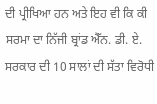ਦੀ ਪ੍ਰੀਖਿਆ ਹਨ ਅਤੇ ਇਹ ਵੀ ਕਿ ਕੀ ਸਰਮਾ ਦਾ ਨਿੱਜੀ ਬ੍ਰਾਂਡ ਐੱਨ. ਡੀ. ਏ. ਸਰਕਾਰ ਦੀ 10 ਸਾਲਾਂ ਦੀ ਸੱਤਾ ਵਿਰੋਧੀ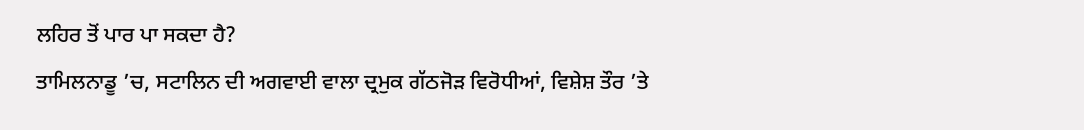ਲਹਿਰ ਤੋਂ ਪਾਰ ਪਾ ਸਕਦਾ ਹੈ?
ਤਾਮਿਲਨਾਡੂ ’ਚ, ਸਟਾਲਿਨ ਦੀ ਅਗਵਾਈ ਵਾਲਾ ਦ੍ਰਮੁਕ ਗੱਠਜੋੜ ਵਿਰੋਧੀਆਂ, ਵਿਸ਼ੇਸ਼ ਤੌਰ ’ਤੇ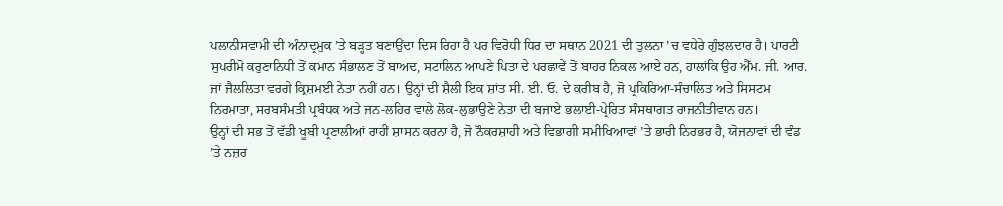ਪਲਾਨੀਸਵਾਮੀ ਦੀ ਅੰਨਾਦ੍ਰਮੁਕ ’ਤੇ ਬੜ੍ਹਤ ਬਣਾਉਂਦਾ ਦਿਸ ਰਿਹਾ ਹੈ ਪਰ ਵਿਰੋਧੀ ਧਿਰ ਦਾ ਸਥਾਨ 2021 ਦੀ ਤੁਲਨਾ ’ਚ ਵਧੇਰੇ ਗੁੰਝਲਦਾਰ ਹੈ। ਪਾਰਟੀ ਸੁਪਰੀਮੋ ਕਰੁਣਾਨਿਧੀ ਤੋਂ ਕਮਾਨ ਸੰਭਾਲਣ ਤੋਂ ਬਾਅਦ, ਸਟਾਲਿਨ ਆਪਣੇ ਪਿਤਾ ਦੇ ਪਰਛਾਵੇਂ ਤੋਂ ਬਾਹਰ ਨਿਕਲ ਆਏ ਹਨ, ਹਾਲਾਂਕਿ ਉਹ ਐੱਮ. ਜੀ. ਆਰ. ਜਾਂ ਜੈਲਲਿਤਾ ਵਰਗੇ ਕ੍ਰਿਸ਼ਮਈ ਨੇਤਾ ਨਹੀਂ ਹਨ। ਉਨ੍ਹਾਂ ਦੀ ਸ਼ੈਲੀ ਇਕ ਸ਼ਾਂਤ ਸੀ. ਈ. ਓ. ਦੇ ਕਰੀਬ ਹੈ, ਜੋ ਪ੍ਰਕਿਰਿਆ-ਸੰਚਾਲਿਤ ਅਤੇ ਸਿਸਟਮ ਨਿਰਮਾਤਾ, ਸਰਬਸੰਮਤੀ ਪ੍ਰਬੰਧਕ ਅਤੇ ਜਨ-ਲਹਿਰ ਵਾਲੇ ਲੋਕ-ਲੁਭਾਉਣੇ ਨੇਤਾ ਦੀ ਬਜਾਏ ਭਲਾਈ-ਪ੍ਰੇਰਿਤ ਸੰਸਥਾਗਤ ਰਾਜਨੀਤੀਵਾਨ ਹਨ।
ਉਨ੍ਹਾਂ ਦੀ ਸਭ ਤੋਂ ਵੱਡੀ ਖੂਬੀ ਪ੍ਰਣਾਲੀਆਂ ਰਾਹੀਂ ਸ਼ਾਸਨ ਕਰਨਾ ਹੈ, ਜੋ ਨੌਕਰਸ਼ਾਹੀ ਅਤੇ ਵਿਭਾਗੀ ਸਮੀਖਿਆਵਾਂ ’ਤੇ ਭਾਰੀ ਨਿਰਭਰ ਹੈ, ਯੋਜਨਾਵਾਂ ਦੀ ਵੰਡ ’ਤੇ ਨਜ਼ਰ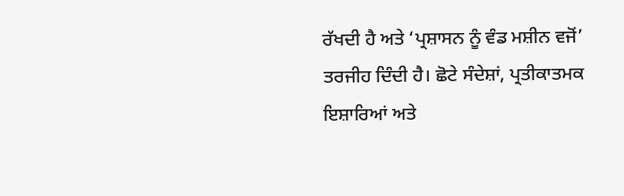ਰੱਖਦੀ ਹੈ ਅਤੇ ‘ਪ੍ਰਸ਼ਾਸਨ ਨੂੰ ਵੰਡ ਮਸ਼ੀਨ ਵਜੋਂ’ ਤਰਜੀਹ ਦਿੰਦੀ ਹੈ। ਛੋਟੇ ਸੰਦੇਸ਼ਾਂ, ਪ੍ਰਤੀਕਾਤਮਕ ਇਸ਼ਾਰਿਆਂ ਅਤੇ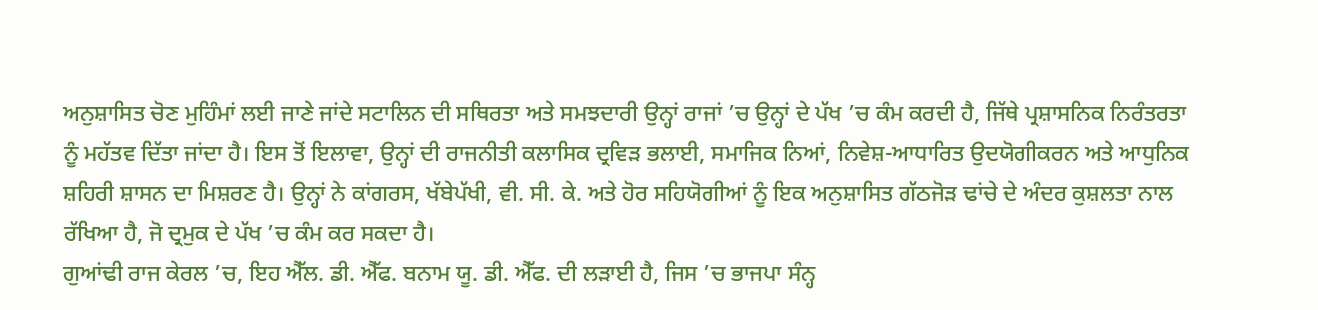ਅਨੁਸ਼ਾਸਿਤ ਚੋਣ ਮੁਹਿੰਮਾਂ ਲਈ ਜਾਣੇ ਜਾਂਦੇ ਸਟਾਲਿਨ ਦੀ ਸਥਿਰਤਾ ਅਤੇ ਸਮਝਦਾਰੀ ਉਨ੍ਹਾਂ ਰਾਜਾਂ ’ਚ ਉਨ੍ਹਾਂ ਦੇ ਪੱਖ ’ਚ ਕੰਮ ਕਰਦੀ ਹੈ, ਜਿੱਥੇ ਪ੍ਰਸ਼ਾਸਨਿਕ ਨਿਰੰਤਰਤਾ ਨੂੰ ਮਹੱਤਵ ਦਿੱਤਾ ਜਾਂਦਾ ਹੈ। ਇਸ ਤੋਂ ਇਲਾਵਾ, ਉਨ੍ਹਾਂ ਦੀ ਰਾਜਨੀਤੀ ਕਲਾਸਿਕ ਦ੍ਰਵਿੜ ਭਲਾਈ, ਸਮਾਜਿਕ ਨਿਆਂ, ਨਿਵੇਸ਼-ਆਧਾਰਿਤ ਉਦਯੋਗੀਕਰਨ ਅਤੇ ਆਧੁਨਿਕ ਸ਼ਹਿਰੀ ਸ਼ਾਸਨ ਦਾ ਮਿਸ਼ਰਣ ਹੈ। ਉਨ੍ਹਾਂ ਨੇ ਕਾਂਗਰਸ, ਖੱਬੇਪੱਖੀ, ਵੀ. ਸੀ. ਕੇ. ਅਤੇ ਹੋਰ ਸਹਿਯੋਗੀਆਂ ਨੂੰ ਇਕ ਅਨੁਸ਼ਾਸਿਤ ਗੱਠਜੋੜ ਢਾਂਚੇ ਦੇ ਅੰਦਰ ਕੁਸ਼ਲਤਾ ਨਾਲ ਰੱਖਿਆ ਹੈ, ਜੋ ਦ੍ਰਮੁਕ ਦੇ ਪੱਖ ’ਚ ਕੰਮ ਕਰ ਸਕਦਾ ਹੈ।
ਗੁਆਂਢੀ ਰਾਜ ਕੇਰਲ ’ਚ, ਇਹ ਐੱਲ. ਡੀ. ਐੱਫ. ਬਨਾਮ ਯੂ. ਡੀ. ਐੱਫ. ਦੀ ਲੜਾਈ ਹੈ, ਜਿਸ ’ਚ ਭਾਜਪਾ ਸੰਨ੍ਹ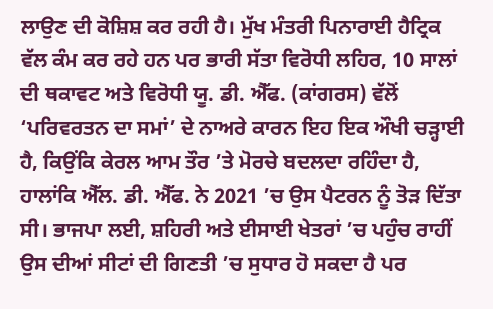ਲਾਉਣ ਦੀ ਕੋਸ਼ਿਸ਼ ਕਰ ਰਹੀ ਹੈ। ਮੁੱਖ ਮੰਤਰੀ ਪਿਨਾਰਾਈ ਹੈਟ੍ਰਿਕ ਵੱਲ ਕੰਮ ਕਰ ਰਹੇ ਹਨ ਪਰ ਭਾਰੀ ਸੱਤਾ ਵਿਰੋਧੀ ਲਹਿਰ, 10 ਸਾਲਾਂ ਦੀ ਥਕਾਵਟ ਅਤੇ ਵਿਰੋਧੀ ਯੂ. ਡੀ. ਐੱਫ. (ਕਾਂਗਰਸ) ਵੱਲੋਂ ‘ਪਰਿਵਰਤਨ ਦਾ ਸਮਾਂ’ ਦੇ ਨਾਅਰੇ ਕਾਰਨ ਇਹ ਇਕ ਔਖੀ ਚੜ੍ਹਾਈ ਹੈ, ਕਿਉਂਕਿ ਕੇਰਲ ਆਮ ਤੌਰ ’ਤੇ ਮੋਰਚੇ ਬਦਲਦਾ ਰਹਿੰਦਾ ਹੈ, ਹਾਲਾਂਕਿ ਐੱਲ. ਡੀ. ਐੱਫ. ਨੇ 2021 ’ਚ ਉਸ ਪੈਟਰਨ ਨੂੰ ਤੋੜ ਦਿੱਤਾ ਸੀ। ਭਾਜਪਾ ਲਈ, ਸ਼ਹਿਰੀ ਅਤੇ ਈਸਾਈ ਖੇਤਰਾਂ ’ਚ ਪਹੁੰਚ ਰਾਹੀਂ ਉਸ ਦੀਆਂ ਸੀਟਾਂ ਦੀ ਗਿਣਤੀ ’ਚ ਸੁਧਾਰ ਹੋ ਸਕਦਾ ਹੈ ਪਰ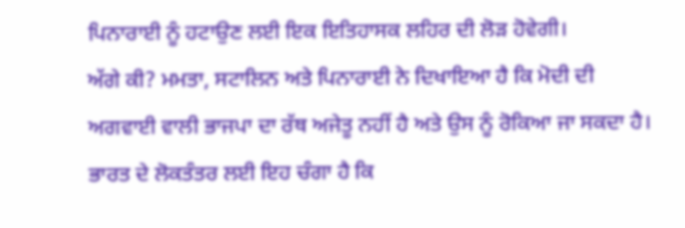ਪਿਨਾਰਾਈ ਨੂੰ ਹਟਾਉਣ ਲਈ ਇਕ ਇਤਿਹਾਸਕ ਲਹਿਰ ਦੀ ਲੋੜ ਹੋਵੇਗੀ।
ਅੱਗੇ ਕੀ? ਮਮਤਾ, ਸਟਾਲਿਨ ਅਤੇ ਪਿਨਾਰਾਈ ਨੇ ਦਿਖਾਇਆ ਹੈ ਕਿ ਮੋਦੀ ਦੀ ਅਗਵਾਈ ਵਾਲੀ ਭਾਜਪਾ ਦਾ ਰੱਥ ਅਜੇਤੂ ਨਹੀਂ ਹੈ ਅਤੇ ਉਸ ਨੂੰ ਰੋਕਿਆ ਜਾ ਸਕਦਾ ਹੈ। ਭਾਰਤ ਦੇ ਲੋਕਤੰਤਰ ਲਈ ਇਹ ਚੰਗਾ ਹੈ ਕਿ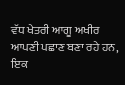ਵੱਧ ਖੇਤਰੀ ਆਗੂ ਅਖੀਰ ਆਪਣੀ ਪਛਾਣ ਬਣਾ ਰਹੇ ਹਨ, ਇਕ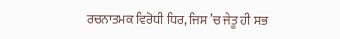ਰਚਨਾਤਮਕ ਵਿਰੋਧੀ ਧਿਰ, ਜਿਸ ’ਚ ਜੇਤੂ ਹੀ ਸਭ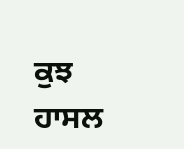ਕੁਝ ਹਾਸਲ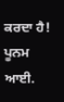ਕਰਦਾ ਹੈ!
ਪੂਨਮ ਆਈ.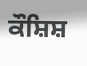ਕੌਸ਼ਿਸ਼